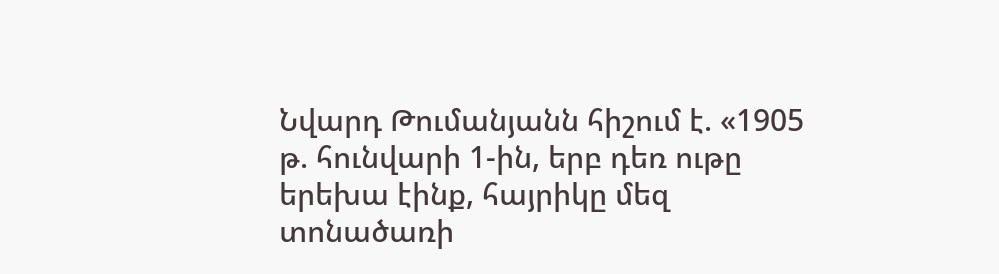Նվարդ Թումանյանն հիշում է. «1905 թ. հունվարի 1-ին, երբ դեռ ութը երեխա էինք, հայրիկը մեզ տոնածառի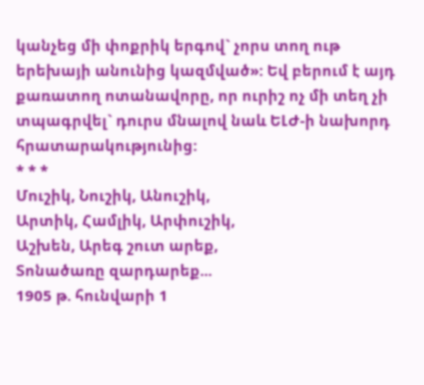կանչեց մի փոքրիկ երգով` չորս տող ութ երեխայի անունից կազմված»: Եվ բերում է այդ քառատող ոտանավորը, որ ուրիշ ոչ մի տեղ չի տպագրվել` դուրս մնալով նաև ԵԼԺ-ի նախորդ հրատարակությունից:
* * *
Մուշիկ, Նուշիկ, Անուշիկ,
Արտիկ, Համլիկ, Արփուշիկ,
Աշխեն, Արեգ շուտ արեք,
Տոնածառը զարդարեք...
1905 թ. հունվարի 1